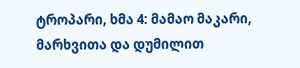ტროპარი, ხმა 4: მამაო მაკარი, მარხვითა და დუმილით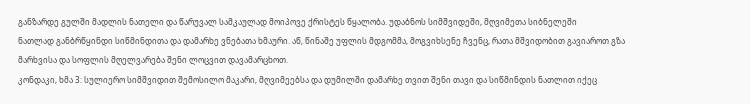განზარდე გულში მადლის ნათელი და წარუვალ სამკაულად მოიპოვე ქრისტეს წყალობა. უდაბნოს სიმშვიდეში, მღვიმეთა სიბნელეში
ნათლად განბრწყინდი სიწმინდითა და დამარხე ვნებათა ხმაური. აწ, წინაშე უფლის მდგომმა, მოგვიხსენე ჩვენც, რათა მშვიდობით გავიაროთ გზა მარხვისა და სოფლის მღელვარება შენი ლოცვით დავამარცხოთ.
კონდაკი, ხმა 3: სულიერო სიმშვიდით შემოსილო მაკარი, მღვიმეებსა და დუმილში დამარხე თვით შენი თავი და სიწმინდის ნათლით იქეც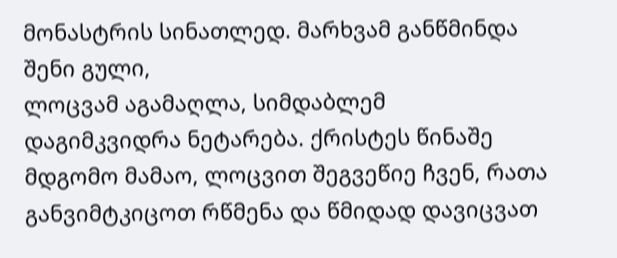მონასტრის სინათლედ. მარხვამ განწმინდა შენი გული,
ლოცვამ აგამაღლა, სიმდაბლემ დაგიმკვიდრა ნეტარება. ქრისტეს წინაშე მდგომო მამაო, ლოცვით შეგვეწიე ჩვენ, რათა განვიმტკიცოთ რწმენა და წმიდად დავიცვათ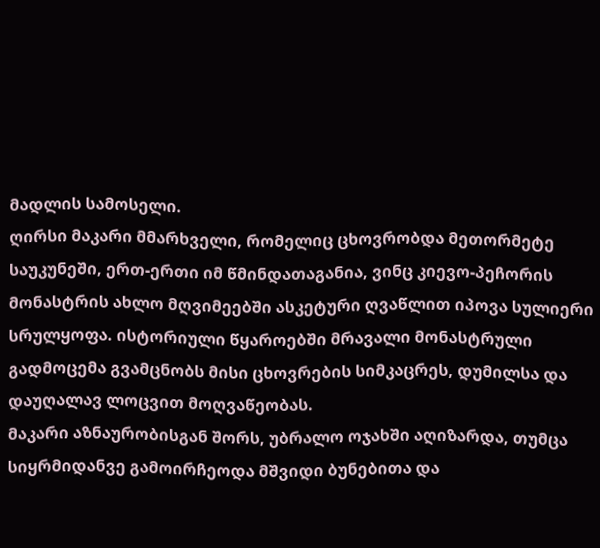მადლის სამოსელი.
ღირსი მაკარი მმარხველი, რომელიც ცხოვრობდა მეთორმეტე საუკუნეში, ერთ-ერთი იმ წმინდათაგანია, ვინც კიევო-პეჩორის მონასტრის ახლო მღვიმეებში ასკეტური ღვაწლით იპოვა სულიერი სრულყოფა. ისტორიული წყაროებში მრავალი მონასტრული გადმოცემა გვამცნობს მისი ცხოვრების სიმკაცრეს, დუმილსა და დაუღალავ ლოცვით მოღვაწეობას.
მაკარი აზნაურობისგან შორს, უბრალო ოჯახში აღიზარდა, თუმცა სიყრმიდანვე გამოირჩეოდა მშვიდი ბუნებითა და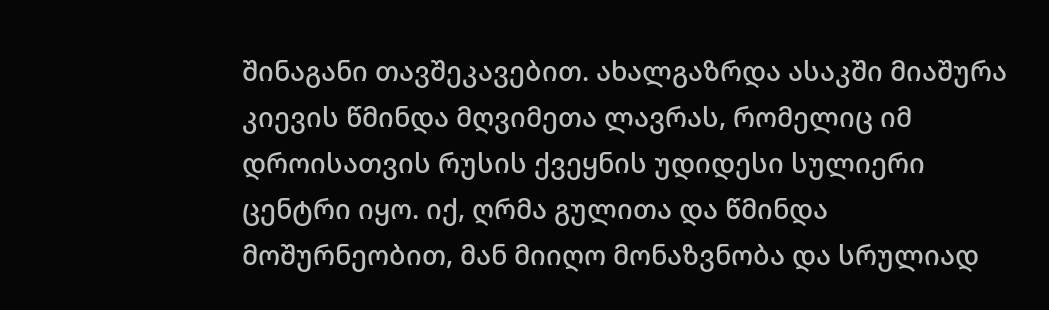შინაგანი თავშეკავებით. ახალგაზრდა ასაკში მიაშურა კიევის წმინდა მღვიმეთა ლავრას, რომელიც იმ დროისათვის რუსის ქვეყნის უდიდესი სულიერი ცენტრი იყო. იქ, ღრმა გულითა და წმინდა მოშურნეობით, მან მიიღო მონაზვნობა და სრულიად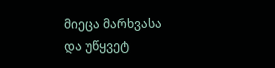მიეცა მარხვასა და უწყვეტ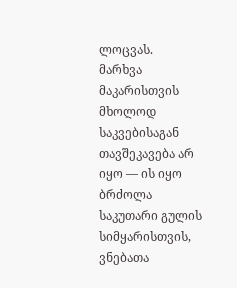ლოცვას.
მარხვა მაკარისთვის მხოლოდ საკვებისაგან თავშეკავება არ იყო — ის იყო ბრძოლა საკუთარი გულის სიმყარისთვის, ვნებათა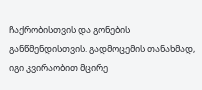ჩაქრობისთვის და გონების განწმენდისთვის. გადმოცემის თანახმად, იგი კვირაობით მცირე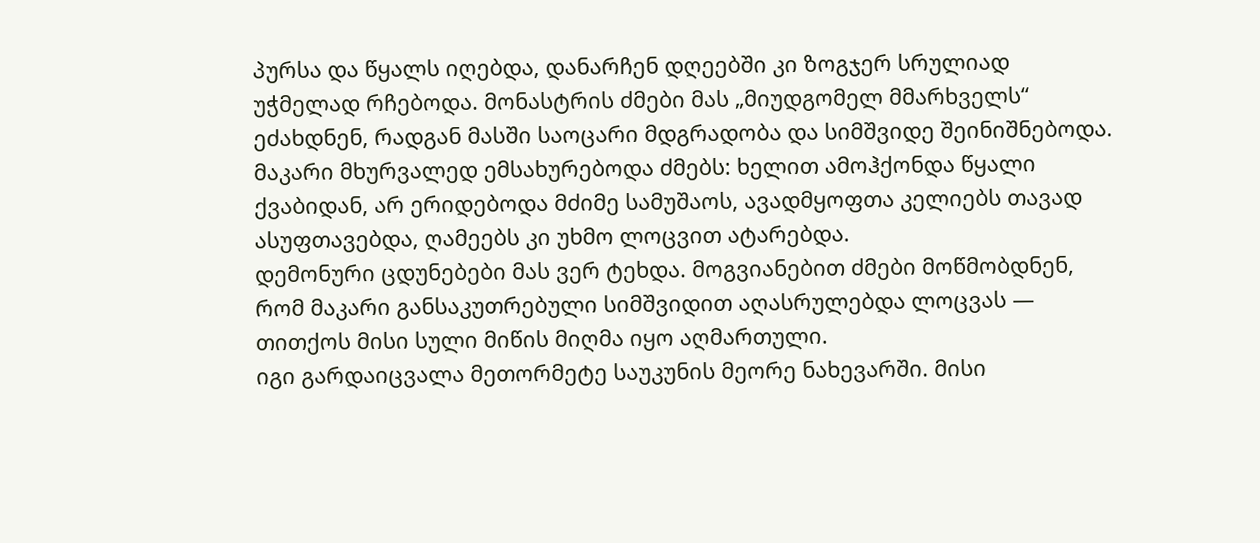პურსა და წყალს იღებდა, დანარჩენ დღეებში კი ზოგჯერ სრულიად უჭმელად რჩებოდა. მონასტრის ძმები მას „მიუდგომელ მმარხველს“ ეძახდნენ, რადგან მასში საოცარი მდგრადობა და სიმშვიდე შეინიშნებოდა.
მაკარი მხურვალედ ემსახურებოდა ძმებს: ხელით ამოჰქონდა წყალი ქვაბიდან, არ ერიდებოდა მძიმე სამუშაოს, ავადმყოფთა კელიებს თავად ასუფთავებდა, ღამეებს კი უხმო ლოცვით ატარებდა.
დემონური ცდუნებები მას ვერ ტეხდა. მოგვიანებით ძმები მოწმობდნენ, რომ მაკარი განსაკუთრებული სიმშვიდით აღასრულებდა ლოცვას — თითქოს მისი სული მიწის მიღმა იყო აღმართული.
იგი გარდაიცვალა მეთორმეტე საუკუნის მეორე ნახევარში. მისი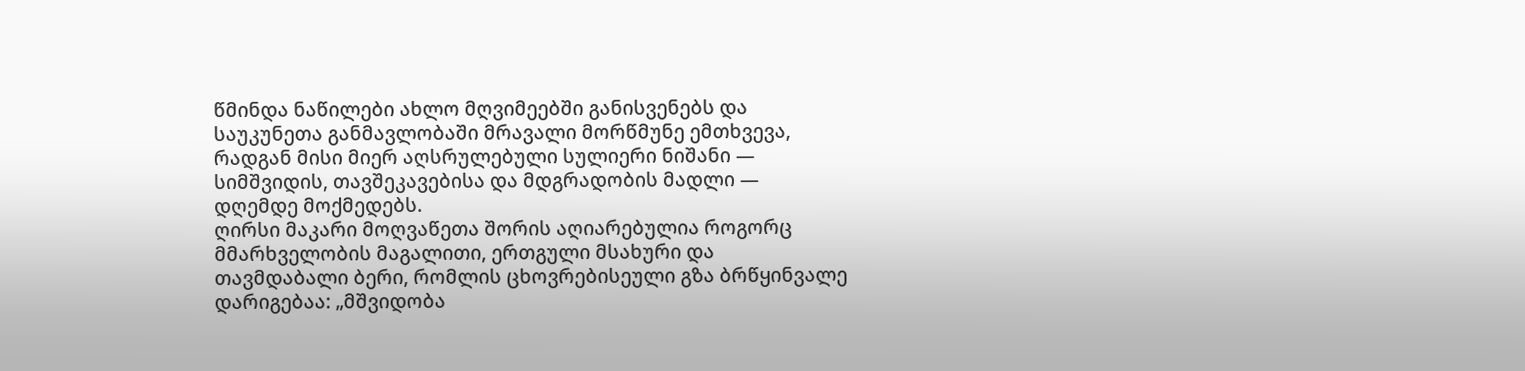წმინდა ნაწილები ახლო მღვიმეებში განისვენებს და საუკუნეთა განმავლობაში მრავალი მორწმუნე ემთხვევა, რადგან მისი მიერ აღსრულებული სულიერი ნიშანი — სიმშვიდის, თავშეკავებისა და მდგრადობის მადლი — დღემდე მოქმედებს.
ღირსი მაკარი მოღვაწეთა შორის აღიარებულია როგორც მმარხველობის მაგალითი, ერთგული მსახური და თავმდაბალი ბერი, რომლის ცხოვრებისეული გზა ბრწყინვალე დარიგებაა: „მშვიდობა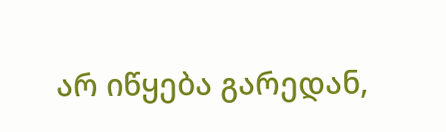არ იწყება გარედან,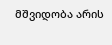მშვიდობა არის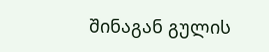შინაგან გულის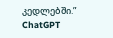კედლებში.”
ChatGPT